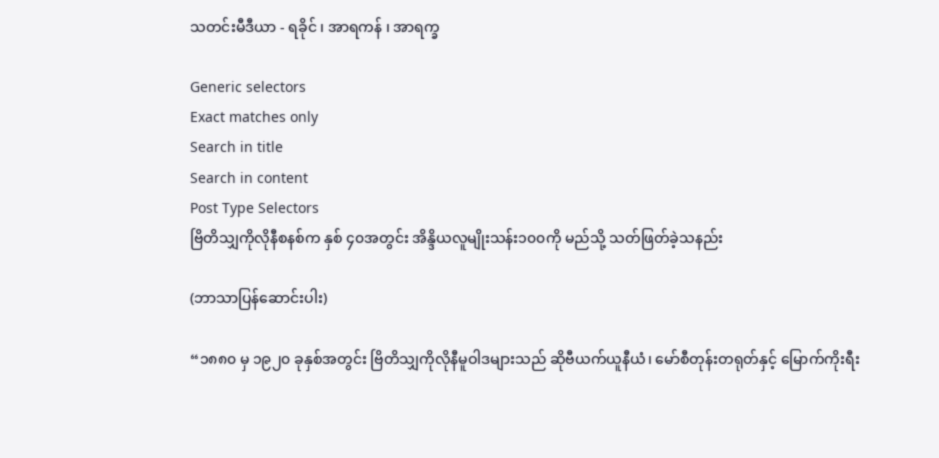သတင်းမီဒီယာ - ရခိုင် ၊ အာရကန် ၊ အာရက္ခ

Generic selectors
Exact matches only
Search in title
Search in content
Post Type Selectors
ဗြိတိသျှကိုလိုနီစနစ်က နှစ် ၄၀အတွင်း အိန္ဒိယလူမျိုးသန်း၁၀၀ကို မည်သို့ သတ်ဖြတ်ခဲ့သနည်း

(ဘာသာပြန်ဆောင်းပါး)

“၁၈၈၀ မှ ၁၉၂၀ ခုနှစ်အတွင်း ဗြိတိသျှကိုလိုနီမူဝါဒများသည် ဆိုဗီယက်ယူနီယံ၊ မော်စီတုန်းတရုတ်နှင့် မြောက်ကိုးရီး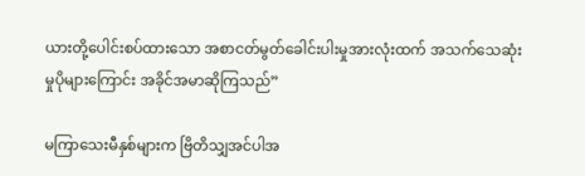ယားတို့ပေါင်းစပ်ထားသော အစာငတ်မွတ်ခေါင်းပါးမှုအားလုံးထက် အသက်သေဆုံးမှုပိုများကြောင်း အခိုင်အမာဆိုကြသည်”

မကြာသေးမီနှစ်များက ဗြိတိသျှအင်ပါအ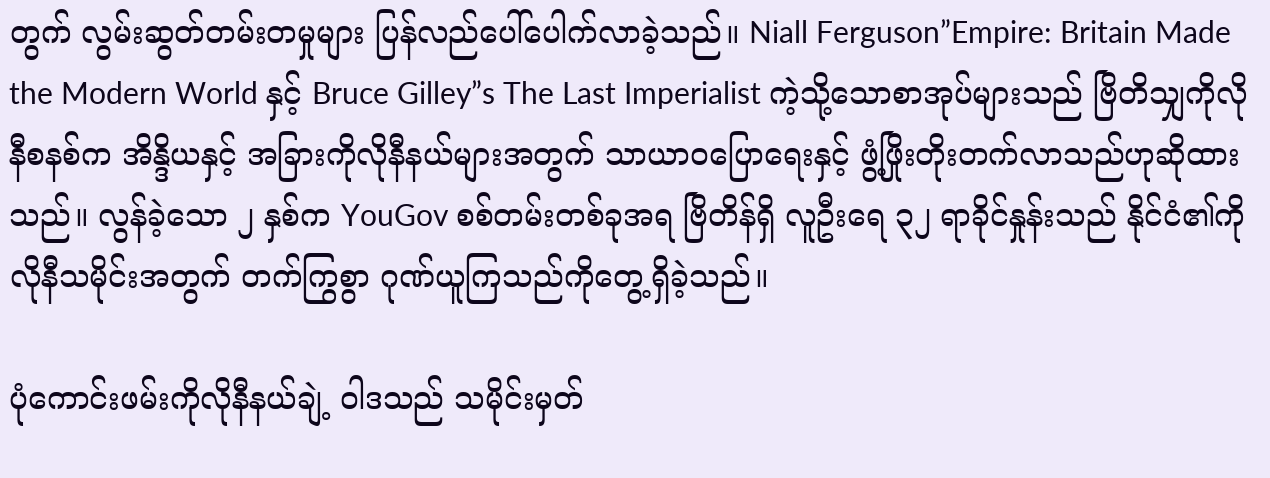တွက် လွမ်းဆွတ်တမ်းတမှုများ ပြန်လည်ပေါ်ပေါက်လာခဲ့သည်။ Niall Ferguson”Empire: Britain Made the Modern World နှင့် Bruce Gilley”s The Last Imperialist ကဲ့သို့သောစာအုပ်များသည် ဗြိတိသျှကိုလိုနီစနစ်က အိန္ဒိယနှင့် အခြားကိုလိုနီနယ်များအတွက် သာယာဝပြောရေးနှင့် ဖွံ့ဖြိုးတိုးတက်လာသည်ဟုဆိုထားသည်။ လွန်ခဲ့သော ၂ နှစ်က YouGov စစ်တမ်းတစ်ခုအရ ဗြိတိန်ရှိ လူဦးရေ ၃၂ ရာခိုင်နှုန်းသည် နိုင်ငံ၏ကိုလိုနီသမိုင်းအတွက် တက်ကြွစွာ ဂုဏ်ယူကြသည်ကိုတွေ့ရှိခဲ့သည်။

ပုံကောင်းဖမ်းကိုလိုနီနယ်ချဲ့ ဝါဒသည် သမိုင်းမှတ်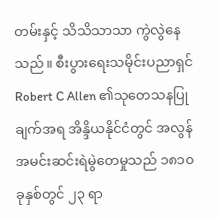တမ်းနှင့် သိသိသာသာ ကွဲလွဲနေသည်။ စီးပွားရေးသမိုင်းပညာရှင် Robert C Allen ၏သုတေသနပြုချက်အရ အိန္ဒိယနိုင်ငံတွင် အလွန်အမင်းဆင်းရဲမွဲတေမှုသည် ၁၈၁၀ ခုနှစ်တွင် ၂၃ ရာ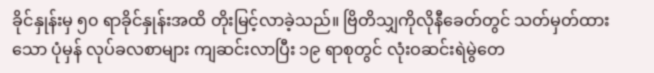ခိုင်နှုန်းမှ ၅၀ ရာခိုင်နှုန်းအထိ တိုးမြင့်လာခဲ့သည်။ ဗြိတိသျှကိုလိုနီခေတ်တွင် သတ်မှတ်ထားသော ပုံမှန် လုပ်ခလစာများ ကျဆင်းလာပြီး ၁၉ ရာစုတွင် လုံးဝဆင်းရဲမွဲတေ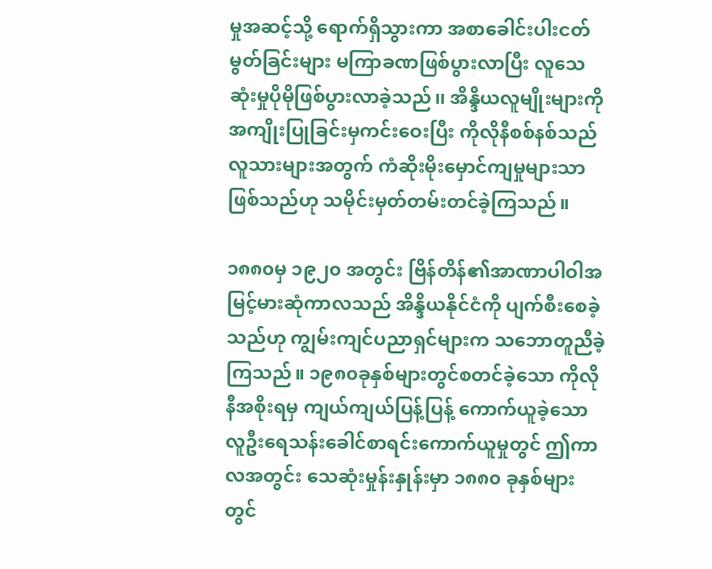မှုအဆင့်သို့ ရောက်ရှိသွားကာ အစာခေါင်းပါးငတ်မွတ်ခြင်းများ မကြာခဏဖြစ်ပွားလာပြီး လူသေဆုံးမှုပိုမိုဖြစ်ပွားလာခဲ့သည်၊၊ အိန္ဒိယလူမျိုးများကို အကျိုးပြုခြင်းမှကင်းဝေးပြီး ကိုလိုနီစစ်နစ်သည် လူသားများအတွက် ကံဆိုးမိုးမှောင်ကျမှုများသာဖြစ်သည်ဟု သမိုင်းမှတ်တမ်းတင်ခဲ့ကြသည်။

၁၈၈၀မှ ၁၉၂၀ အတွင်း ဗြိန်တိန်၏အာဏာပါဝါအမြင့်မားဆုံကာလသည် အိန္ဒိယနိုင်ငံကို ပျက်စီးစေခဲ့သည်ဟု ကျွမ်းကျင်ပညာရှင်များက သဘောတူညီခဲ့ကြသည်။ ၁၉၈၀ခုနှစ်များတွင်စတင်ခဲ့သော ကိုလိုနီအစိုးရမှ ကျယ်ကျယ်ပြန့်ပြန့် ကောက်ယူခဲ့သော လူဦးရေသန်းခေါင်စာရင်းကောက်ယူမှုတွင် ဤကာလအတွင်း သေဆုံးမှုန်းနှုန်းမှာ ၁၈၈၀ ခုနှစ်များတွင်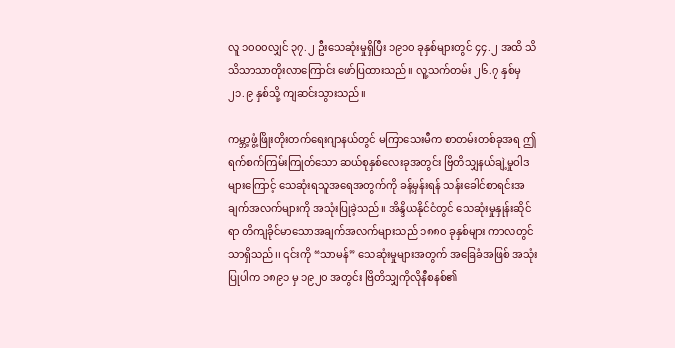လူ ၁၀၀၀လျှင် ၃၇.၂ ဦးသေဆုံးမှုရှိပြီး ၁၉၁၀ ခုနှစ်များတွင် ၄၄.၂ အထိ သိသိသာသာတိုးလာကြောင်း ဖော်ပြထားသည်။ လူ့သက်တမ်း ၂၆.၇ နှစ်မှ ၂၁.၉ နှစ်သို့ ကျဆင်းသွားသည်။

ကမ္ဘာ့ဖွံ့ဖြိုးတိုးတက်ရေးဂျာနယ်တွင် မကြာသေးမီက စာတမ်းတစ်ခုအရ ဤရက်စက်ကြမ်းကြုတ်သော ဆယ်စုနှစ်လေးခုအတွင်း ဗြိတိသျှနယ်ချဲ့မှုဝါဒများကြောင့် သေဆုံးရသူအရေအတွက်ကို ခန့်မှန်းရန် သန်းခေါင်စာရင်းအချက်အလက်များကို အသုံးပြုခဲ့သည်။ အိန္ဒိယနိုင်ငံတွင် သေဆုံးမှုနှုန်းဆိုင်ရာ တိကျခိုင်မာသောအချက်အလက်များသည် ၁၈၈၀ ခုနှစ်များ ကာလတွင်သာရှိသည်၊၊ ၎င်းကို “သာမန်” သေဆုံးမှုများအတွက် အခြေခံအဖြစ် အသုံးပြုပါက ၁၈၉၁ မှ ၁၉၂၀ အတွင်း ဗြိတိသျှကိုလိုနီစနစ်၏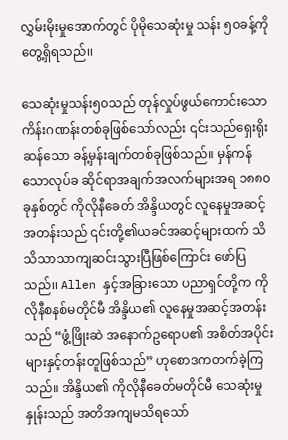လွှမ်းမိုးမှုအောက်တွင် ပိုမိုသေဆုံးမှု သန်း ၅၀ခန့်ကိုတွေ့ရှိရသည်၊၊

သေဆုံးမှုသန်း၅၀သည် တုန်လှုပ်ဖွယ်ကောင်းသော ကိန်းဂဏန်းတစ်ခုဖြစ်သော်လည်း ၎င်းသည်ရှေးရိုးဆန်သော ခန့်မှန်းချက်တစ်ခုဖြစ်သည်။ မှန်ကန်သောလုပ်ခ ဆိုင်ရာအချက်အလက်များအရ ၁၈၈၀ခုနှစ်တွင် ကိုလိုနီခေတ် အိန္ဒိယတွင် လူနေမှုအဆင့်အတန်းသည် ၎င်းတို့၏ယခင်အဆင့်များထက် သိသိသာသာကျဆင်းသွားပြီဖြစ်ကြောင်း ဖော်ပြသည်၊၊ Allen နှင့်အခြားသော ပညာရှင်တို့က ကိုလိုနီစနစ်မတိုင်မီ အိန္ဒိယ၏ လူနေမှုအဆင့်အတန်းသည် “ဖွံ့ဖြိုးဆဲ အနောက်ဥရောပ၏ အစိတ်အပိုင်းများနှင့်တန်းတူဖြစ်သည်” ဟုစောဒကတက်ခဲ့ကြသည်။ အိန္ဒိယ၏ ကိုလိုနီခေတ်မတိုင်မီ သေဆုံးမှုနှုန်းသည် အတိအကျမသိရသော်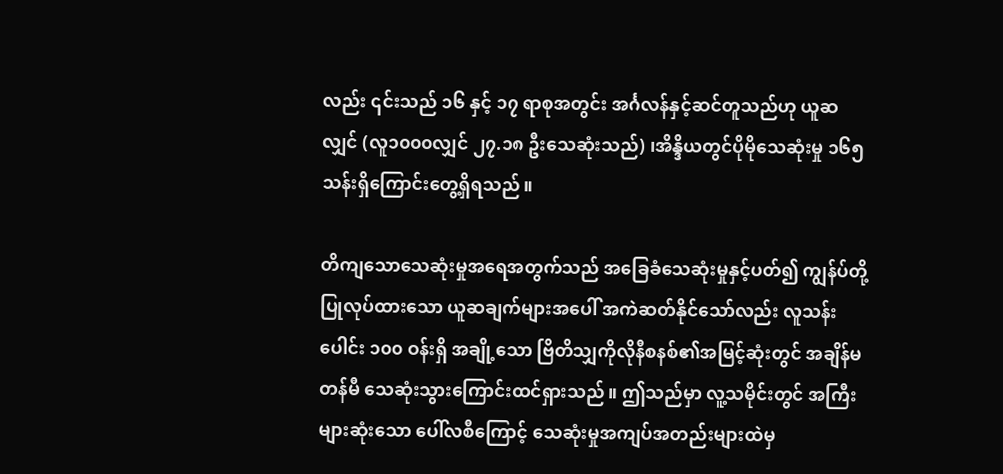လည်း ၎င်းသည် ၁၆ နှင့် ၁၇ ရာစုအတွင်း အင်္ဂလန်နှင့်ဆင်တူသည်ဟု ယူဆလျှင် (လူ၁၀၀၀လျှင် ၂၇.၁၈ ဦးသေဆုံးသည်) ၊အိန္ဒိယတွင်ပိုမိုသေဆုံးမှု ၁၆၅ သန်းရှိကြောင်းတွေ့ရှိရသည်။

တိကျသောသေဆုံးမှုအရေအတွက်သည် အခြေခံသေဆုံးမှုနှင့်ပတ်၍ ကျွန်ပ်တို့ပြုလုပ်ထားသော ယူဆချက်များအပေါ် အကဲဆတ်နိုင်သော်လည်း လူသန်းပေါင်း ၁၀၀ ဝန်းရှိ အချို့သော ဗြိတိသျှကိုလိုနီစနစ်၏အမြင့်ဆုံးတွင် အချိန်မတန်မီ သေဆုံးသွားကြောင်းထင်ရှားသည်။ ဤသည်မှာ လူ့သမိုင်းတွင် အကြီးများဆုံးသော ပေါ်လစီကြောင့် သေဆုံးမှုအကျပ်အတည်းများထဲမှ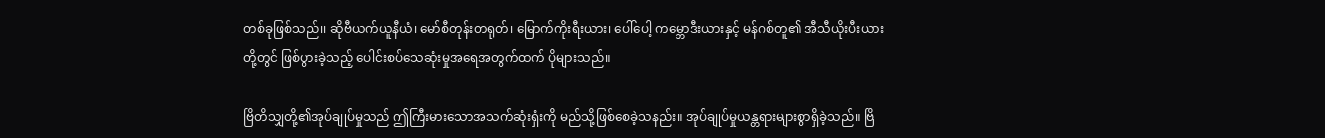တစ်ခုဖြစ်သည်၊၊ ဆိုဗီယက်ယူနီယံ၊ မော်စီတုန်းတရုတ်၊ မြောက်ကိုးရီးယား၊ ပေါ်ပေါ့ ကမ္ဘောဒီးယားနှင့် မန်ဂစ်တူ၏ အီသီယိုးပီးယားတို့တွင် ဖြစ်ပွားခဲ့သည့် ပေါင်းစပ်သေဆုံးမှုအရေအတွက်ထက် ပိုများသည်။

ဗြိတိသျှတို့၏အုပ်ချုပ်မှုသည် ဤကြီးမားသောအသက်ဆုံးရှံးကို မည်သို့ဖြစ်စေခဲ့သနည်း။ အုပ်ချုပ်မှုယန္တရားများစွာရှိခဲ့သည်။ ဗြိ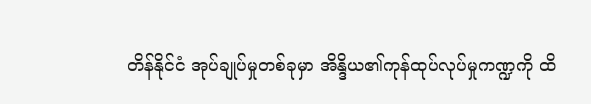တိန်နိုင်ငံ အုပ်ချုပ်မှုတစ်ခုမှာ အိန္ဒိယ၏ကုန်ထုပ်လုပ်မှုကဏ္ဍကို ထိ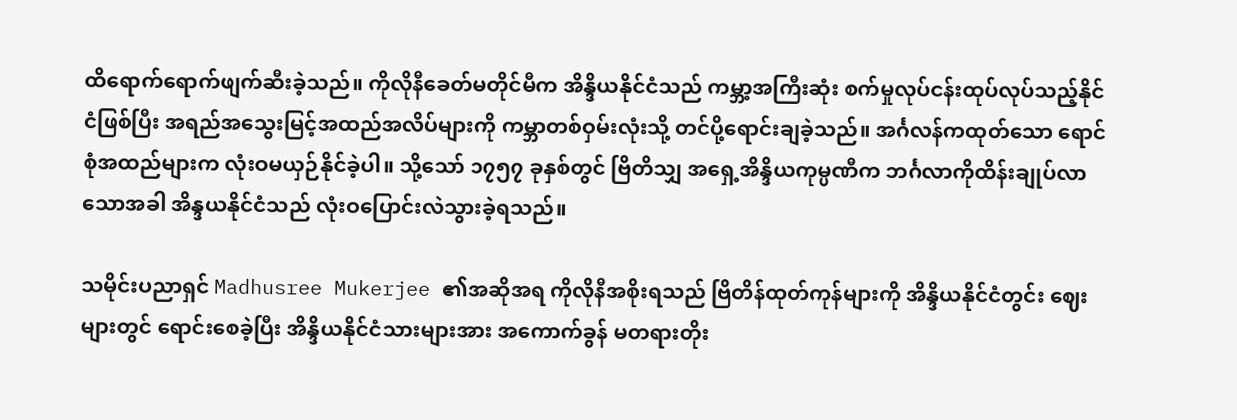ထိရောက်ရောက်ဖျက်ဆီးခဲ့သည်။ ကိုလိုနီခေတ်မတိုင်မီက အိန္ဒိယနိုင်ငံသည် ကမ္ဘာ့အကြီးဆုံး စက်မှုလုပ်ငန်းထုပ်လုပ်သည့်နိုင်ငံဖြစ်ပြီး အရည်အသွေးမြင့်အထည်အလိပ်များကို ကမ္ဘာတစ်ဝှမ်းလုံးသို့ တင်ပို့ရောင်းချခဲ့သည်။ အင်္ဂလန်ကထုတ်သော ရောင်စုံအထည်များက လုံးဝမယှဉ်နိုင်ခဲ့ပါ။ သို့သော် ၁၇၅၇ ခုနှစ်တွင် ဗြိတိသျှ အရှေ့အိန္ဒိယကုမ္ပဏီက ဘင်္ဂလာကိုထိန်းချုပ်လာသောအခါ အိန္ဒယနိုင်ငံသည် လုံးဝပြောင်းလဲသွားခဲ့ရသည်။

သမိုင်းပညာရှင် Madhusree Mukerjee ၏အဆိုအရ ကိုလိုနီအစိုးရသည် ဗြိတိန်ထုတ်ကုန်များကို အိန္ဒိယနိုင်ငံတွင်း ဈေးများတွင် ရောင်းစေခဲ့ပြီး အိန္ဒိယနိုင်ငံသားများအား အကောက်ခွန် မတရားတိုး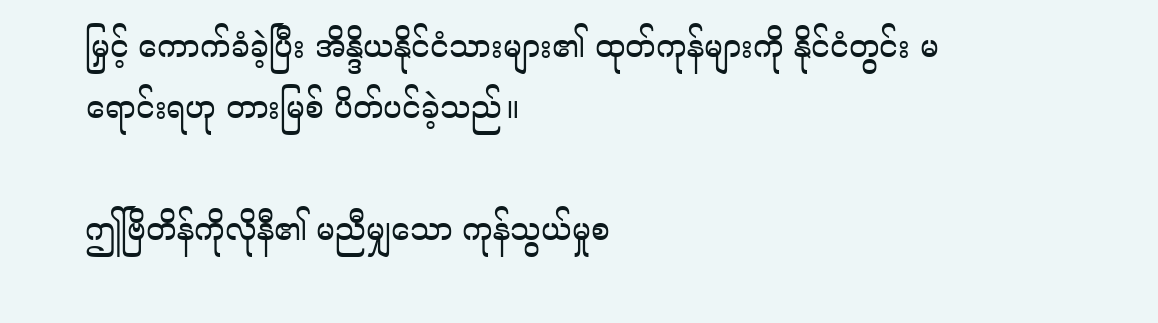မြှင့် ကောက်ခံခဲ့ပြီး အိန္ဒိယနိုင်ငံသားများ၏ ထုတ်ကုန်များကို နိုင်ငံတွင်း မရောင်းရဟု တားမြစ် ပိတ်ပင်ခဲ့သည်။

ဤဗြိတိန်ကိုလိုနီ၏ မညီမျှသော ကုန်သွယ်မှုစ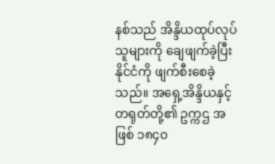နစ်သည် အိန္ဒိယထုပ်လုပ်သူများကို ချေဖျက်ခဲ့ပြီး နိုင်ငံကို ဖျက်စီးစေခဲ့သည်။ အရှေ့အိန္ဒိယနှင့် တရုတ်တို့၏ ဥက္ကဌ အဖြစ် ၁၈၄၀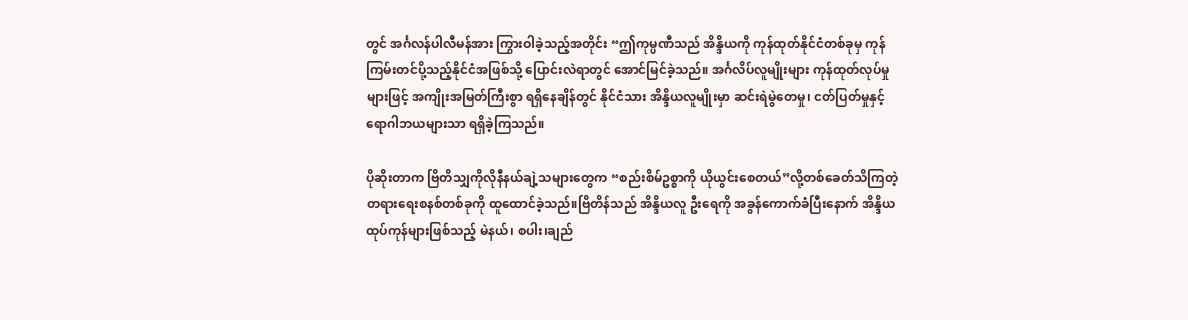တွင် အင်္ဂလန်ပါလီမန်အား ကြွားဝါခဲ့သည့်အတိုင်း “ဤကုမ္ပဏီသည် အိန္ဒိယကို ကုန်ထုတ်နိုင်ငံတစ်ခုမှ ကုန်ကြမ်းတင်ပို့သည့်နိုင်ငံအဖြစ်သို့ ‌ပြောင်းလဲရာတွင် အောင်မြင်ခဲ့သည်။ အင်္ဂလိပ်လူမျိုးများ ကုန်ထုတ်လုပ်မှုများဖြင့် အကျိုးအမြတ်ကြီးစွာ ရရှိနေချိန်တွင် နိုင်ငံသား အိန္ဒိယလူမျိုးမှာ ဆင်းရဲမွဲတေမှု၊ ငတ်ပြတ်မှုနှင့် ရောဂါဘယများသာ ရရှိခဲ့ကြသည်။

ပိုဆိုးတာက ဗြိတိသျှကိုလိုနီနယ်ချဲ့သများတွေက “စည်းစိမ်ဥစ္စာကို ယိုယွင်းစေတယ်”လို့တစ်ခေတ်သိကြတဲ့ တရားရေးစနစ်တစ်ခုကို ထူထောင်ခဲ့သည်။ဗြိတိန်သည် အိန္ဒိယလူ ဦး‌ရေကို အခွန်ကောက်ခံပြီးနောက် အိန္ဒိယထုပ်ကုန်များဖြစ်သည့် မဲနယ်၊ စပါး၊ချည်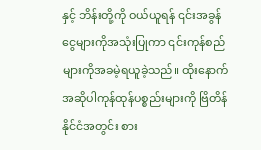နှင့် ဘိန်းတို့ကို ဝယ်ယူရန် ၎င်းအခွန်ငွေများကိုအသုံးပြုကာ ၎င်းကုန်စည်များကိုအခမဲ့ရယူခဲ့သည်။ ထိုးနောက်အဆိုပါကုန်ထုန်ပစ္စည်းများကို ဗြိတိန်နိုင်ငံအတွင်း စား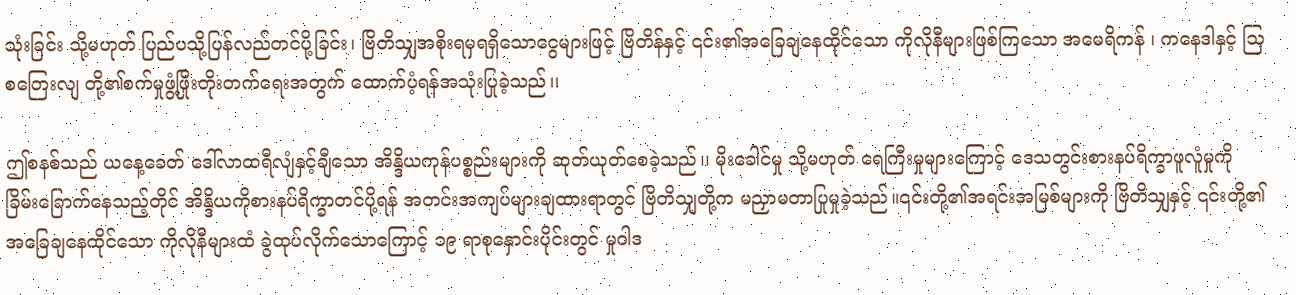သုံးခြင်း သို့မဟုတ် ပြည်ပသို့ပြန်လည်တင်ပို့ခြင်း၊ ဗြိတိသျှအစိုးရမှရရှိသောငွေများဖြင့် ဗြိတိန်နှင့် ၎င်း၏အခြေချနေထိုင်သော ကိုလိုနီများဖြစ်ကြသော အမေရိကန် ၊ ကနေ‌‌ဒါနှင့် သြစတြေးလျ တို့၏စက်မှုဖွံ့ဖြိုးတိုးတက်ရေးအတွက် ထောက်ပံ့ရန်အသုံးပြုခဲ့သည်၊၊

ဤစနစ်သည် ယနေ့ခေတ် ဒေါ်လာထရီလျံနှင့်ချီသော အိန္ဒိယကုန်ပစ္စည်းများကို ဆုတ်ယုတ်စေခဲ့သည်၊၊ မိုးခေါင်မှု သို့မဟုတ် ရေကြီးမှုများကြောင့် ဒေသတွင်းစားနပ်ရိက္ခာဖူလူံမှုကို ခြိမ်းခြောက်နေသည့်တိုင် အိန္ဒိယကိုစားနပ်ရိက္ခာတင်ပို့ရန် အတင်းအကျပ်များချထားရာတွင် ဗြိတိသျှတို့က မညှာမတာပြုမှုခဲ့သည်။၎င်းတို့၏အရင်းအမြစ်များကို ဗြိတိသျှနှင့် ၎င်းတို့၏အခြေချနေထိုင်သော ကိုလိုနီများထံ ခွဲထုပ်လိုက်သောကြောင့် ၁၉ ရာစုနှောင်းပိုင်းတွင် မှုဝါဒ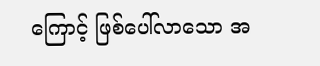ကြောင့် ဖြစ်ပေါ်လာသော အ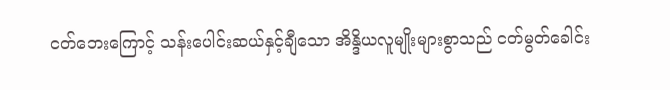ငတ်ဘေးကြောင့် သန်းပေါင်းဆယ်နှင့်ချီသော အိန္ဒိယလူမျိုးများစွာသည် ငတ်မွတ်ခေါင်း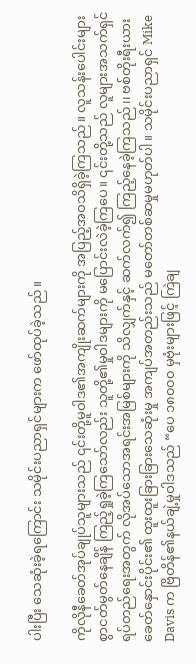ပါးပြီး သေဆုံးခဲ့ရကြောင်း သမိုင်းပညာရှင်များက ဖော်ထုပ်ခဲ့သည်။

ကိုလိုနီခေတ်အုပ်ချုပ်သူများသည် ၎င်းတို့မူဝါဒ၏အကျိုးဆက်များကို အပြည့်အဝသိရှိခဲ့ကြသည်။ လူသန်းပေါင်းများစွာငတ်မွတ်နေချိန် ကြည့်ရှုခဲ့ကြသော်လည်း သူတို့၏မှုဝါဒများကို မပြောင်းလဲခဲ့ကြပေ။ ၎င်းတို့သည် လူများအသက်ရှင် ရပ်တည်ရေးအတွက် လိုအပ်သောအရင်းအမြစ်များကို သိလျှက်နှင့် ဆက်လက်၍ ကြည့်နေခဲ့ကြသည်၊၊ ဗစ်တိုးရီးယားခေတ်နှောင်းပိုင်း၏ ထူးထူးခြားခြားသေဆုံးမှု အကျပ်အတည်းသည် မတော်တစ်ဆမှုမဟုတ်ပါ။ သမိုင်းပညာရှင် Mike Davis က ဗြိတိန်၏နယ်ချဲ့မှုဝါဒသည် “ပေ ၁၈၀၀၀ မှဗုံးများဖြင့် ကြဲချ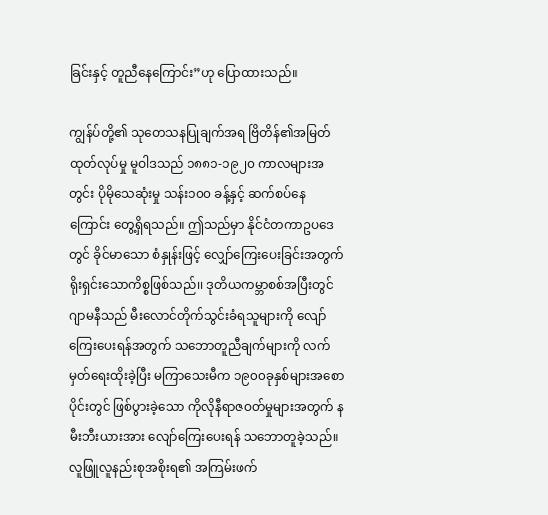ခြင်းနှင့် တူညီနေကြောင်း”ဟု ပြောထားသည်။

ကျွန်ပ်တို့၏ သုတေသနပြုချက်အရ ဗြိတိန်၏အမြတ်ထုတ်လုပ်မှု မူဝါဒသည် ၁၈၈၁-၁၉၂၀ ကာလများအတွင်း ပိုမိုသေဆုံးမှု သန်း၁၀၀ ခန့်နှင့် ဆက်စပ်နေကြောင်း တွေ့ရှိရသည်။ ဤသည်မှာ နိုင်ငံတကာဥပဒေတွင် ခိုင်မာသော စံနှုန်းဖြင့် လျှော်ကြေးပေးခြင်းအတွက် ရိုးရှင်းသောကိစ္စဖြစ်သည်၊၊ ဒုတိယကမ္ဘာစစ်အပြီးတွင် ဂျာမနီသည် မီးလောင်တိုက်သွင်းခံရသူများကို လျော်ကြေးပေးရန်အတွက် သဘောတူညီချက်များကို လက်မှတ်ရေးထိုးခဲ့ပြီး မကြာသေးမီက ၁၉၀၀ခုနှစ်များအစောပိုင်းတွင် ဖြစ်ပွားခဲ့သော ကိုလိုနီရာဇဝတ်မှုများအတွက် နမီးဘီးယားအား လျော်ကြေးပေးရန် သဘောတူခဲ့သည်။ လူဖြူလူနည်းစုအစိုးရ၏ အကြမ်းဖက်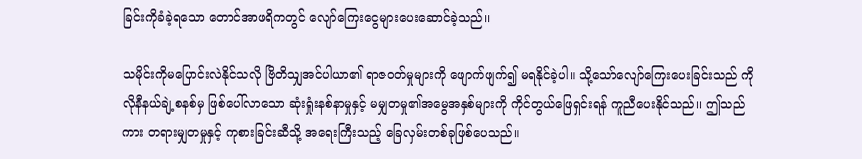ခြင်းကိုခံခဲ့ရသော တောင်အာဖရိကတွင် လျော်ကြေးငွေများပေးဆောင်ခဲ့သည်၊၊

သမိုင်းကိုမပြောင်းလဲနိုင်သလို ဗြိတိသျှအင်ပါယာ၏ ရာဇဝတ်မှုများကို ဖျောက်ဖျက်၍ မရနိုင်ခဲ့ပါ။ သို့သော်လျော်ကြေးပေးခြင်းသည် ကိုလိုနီနယ်ချဲ့စနစ်မှ ဖြစ်ပေါ်လာသော ဆုံးရှုံးနစ်နာမှုနှင့် မမျှတမှု၏အမွေအနှစ်များကို ကိုင်တွယ်ဖြေရှင်းရန် ကူညီပေးနိုင်သည်၊၊ ဤသည်ကား တရားမျှတမှုနှင့် ကုစားခြင်းဆီသို့ အရေးကြီးသည့် ခြေလှမ်းတစ်ခုဖြစ်ပေသည်။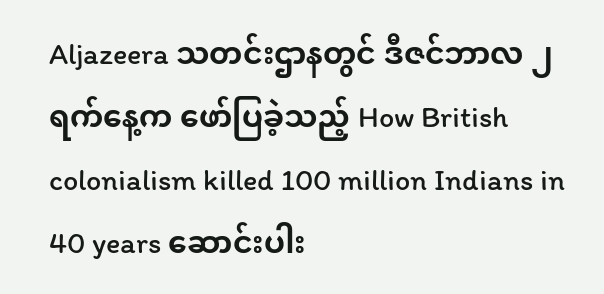Aljazeera သတင်းဌာနတွင် ဒီဇင်ဘာလ ၂ ရက်နေ့က ဖော်ပြခဲ့သည့် How British colonialism killed 100 million Indians in 40 years ဆောင်းပါး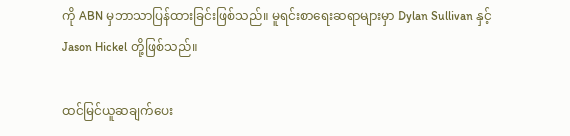ကို ABN မှဘာသာပြန်ထားခြင်းဖြစ်သည်။ မူရင်းစာရေးဆရာများမှာ Dylan Sullivan နှင့် Jason Hickel တို့ဖြစ်သည်။

ထင်မြင်ယူဆချက်‌‌ပေး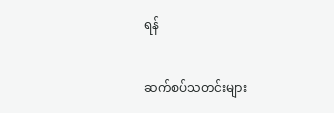ရန်

ဆက်စပ်သတင်းများ